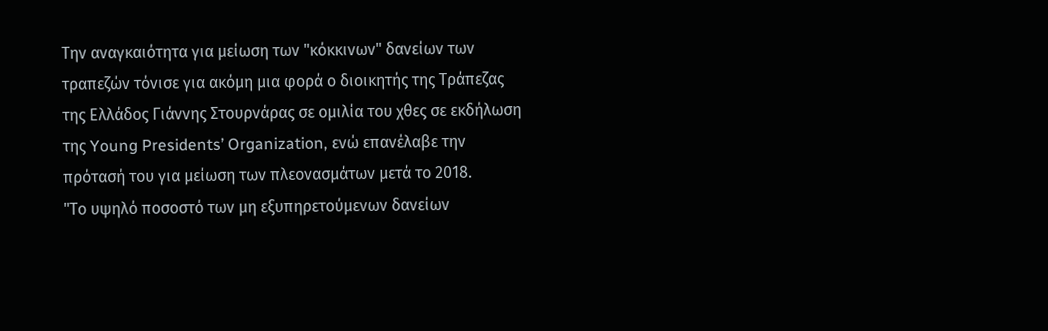Την αναγκαιότητα για μείωση των "κόκκινων" δανείων των τραπεζών τόνισε για ακόμη μια φορά ο διοικητής της Τράπεζας της Ελλάδος Γιάννης Στουρνάρας σε ομιλία του χθες σε εκδήλωση της Young Presidents’ Organization, ενώ επανέλαβε την πρότασή του για μείωση των πλεονασμάτων μετά το 2018.
"Το υψηλό ποσοστό των μη εξυπηρετούμενων δανείων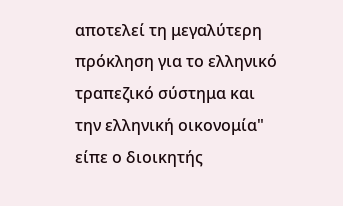αποτελεί τη μεγαλύτερη πρόκληση για το ελληνικό τραπεζικό σύστημα και την ελληνική οικονομία" είπε ο διοικητής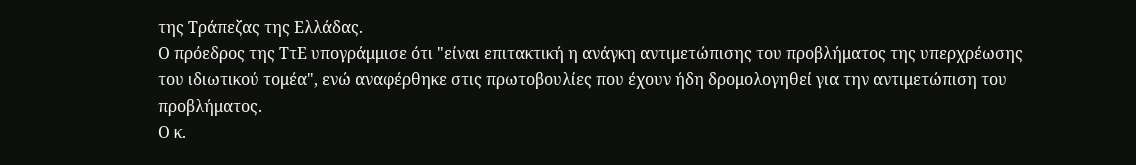της Τράπεζας της Ελλάδας.
Ο πρόεδρος της ΤτΕ υπογράμμισε ότι "είναι επιτακτική η ανάγκη αντιμετώπισης του προβλήματος της υπερχρέωσης του ιδιωτικού τομέα", ενώ αναφέρθηκε στις πρωτοβουλίες που έχουν ήδη δρομολογηθεί για την αντιμετώπιση του προβλήματος.
Ο κ.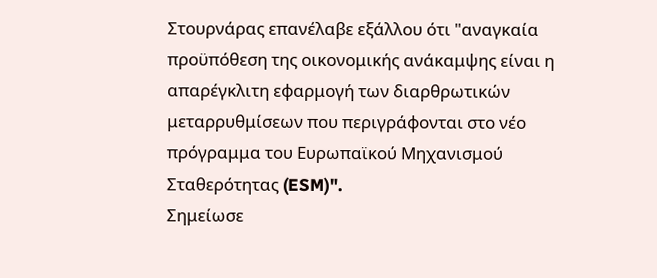Στουρνάρας επανέλαβε εξάλλου ότι "αναγκαία προϋπόθεση της οικονομικής ανάκαμψης είναι η απαρέγκλιτη εφαρμογή των διαρθρωτικών μεταρρυθμίσεων που περιγράφονται στο νέο πρόγραμμα του Ευρωπαϊκού Μηχανισμού Σταθερότητας (ESM)".
Σημείωσε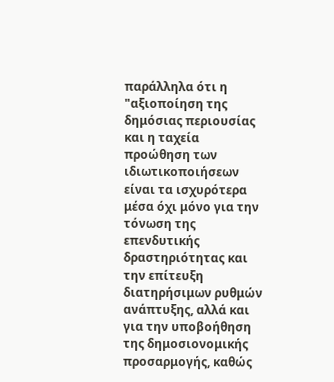παράλληλα ότι η "αξιοποίηση της δημόσιας περιουσίας και η ταχεία προώθηση των ιδιωτικοποιήσεων είναι τα ισχυρότερα μέσα όχι μόνο για την τόνωση της επενδυτικής δραστηριότητας και την επίτευξη διατηρήσιμων ρυθμών ανάπτυξης, αλλά και για την υποβοήθηση της δημοσιονομικής προσαρμογής, καθώς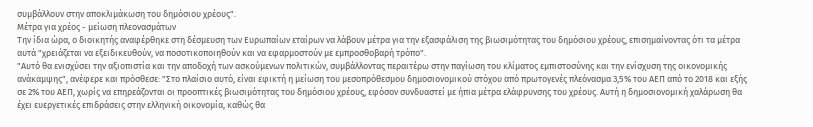συμβάλλουν στην αποκλιμάκωση του δημόσιου χρέους".
Μέτρα για χρέος - μείωση πλεονασμάτων
Την ίδια ώρα, ο διοικητής αναφέρθηκε στη δέσμευση των Ευρωπαίων εταίρων να λάβουν μέτρα για την εξασφάλιση της βιωσιμότητας του δημόσιου χρέους, επισημαίνοντας ότι τα μέτρα αυτά "χρειάζεται να εξειδικευθούν, να ποσοτικοποιηθούν και να εφαρμοστούν με εμπροσθοβαρή τρόπο".
"Αυτό θα ενισχύσει την αξιοπιστία και την αποδοχή των ασκούμενων πολιτικών, συμβάλλοντας περαιτέρω στην παγίωση του κλίματος εμπιστοσύνης και την ενίσχυση της οικονομικής ανάκαμψης", ανέφερε και πρόσθεσε: "Στο πλαίσιο αυτό, είναι εφικτή η μείωση του μεσοπρόθεσμου δημοσιονομικού στόχου από πρωτογενές πλεόνασμα 3,5% του ΑΕΠ από το 2018 και εξής σε 2% του ΑΕΠ, χωρίς να επηρεάζονται οι προοπτικές βιωσιμότητας του δημόσιου χρέους, εφόσον συνδυαστεί με ήπια μέτρα ελάφρυνσης του χρέους. Αυτή η δημοσιονομική χαλάρωση θα έχει ευεργετικές επιδράσεις στην ελληνική οικονομία, καθώς θα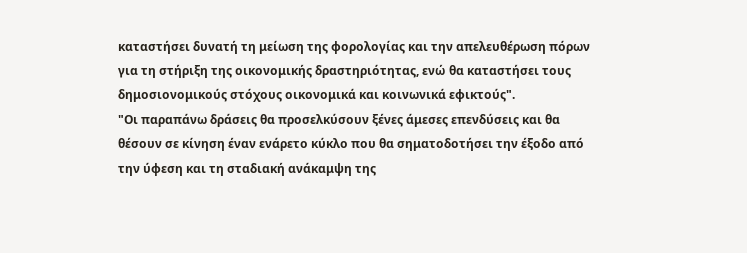καταστήσει δυνατή τη μείωση της φορολογίας και την απελευθέρωση πόρων για τη στήριξη της οικονομικής δραστηριότητας, ενώ θα καταστήσει τους δημοσιονομικούς στόχους οικονομικά και κοινωνικά εφικτούς".
"Οι παραπάνω δράσεις θα προσελκύσουν ξένες άμεσες επενδύσεις και θα θέσουν σε κίνηση έναν ενάρετο κύκλο που θα σηματοδοτήσει την έξοδο από την ύφεση και τη σταδιακή ανάκαμψη της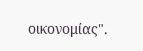οικονομίας".